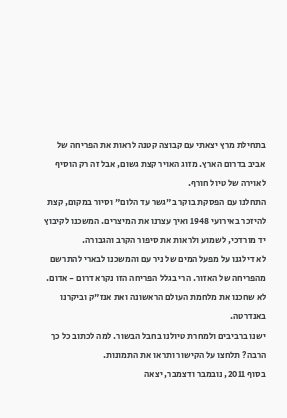בתחילת מרץ יצאתי עם קבוצה קטנה לראות את הפריחה של אביב בדרום הארץ. מזוג האויר קצת גשום, אבל זה רק הוסיף לאוירה של טיול חורף.
התחלנו עם הפסקת בוקר ב"גשר עד הלום" וסיור במקום, קצת להיזכר באירועי 1948 ואיך עצרנו את המיצרים. המשכנו לקיבוץ יד מורדכי, לשמוע ולראות את סיפור הקרב והגבורה.
לא דילגנו על מפעל המים של ניר עם והמשכנו לבארי להתרשם מהפריחה של האזור. הרי בגלל הפריחה הזו נקרא דרום - אדום. לא שחכנו את מלחמת העולם הראשונה ואת אנז"ק וביקרנו באנדרטה.
ישנו ברביבים ולמחרת טיולנו בחבל הבשור. למה לכתוב כל כך הרבה? תלחצו על הקישור ותראו את התמונות.
בסוף 2011, נובמבר ודצמבר, יצאה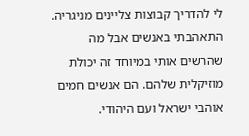לי להדריך קבוצות צליינים מניגריה. התאהבתי באנשים אבל מה שהרשים אותי במיוחד זה יכולת מוזיקלית שלהם. הם אנשים חמים אוהבי ישראל ועם היהודי.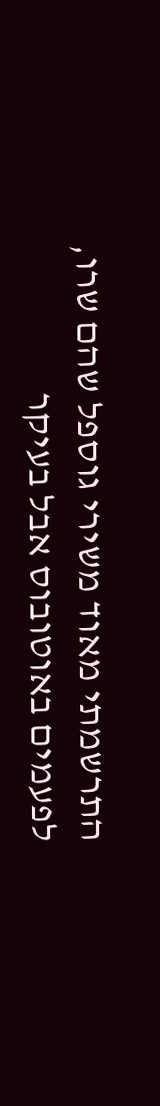התרשמתי מאוד משירי גוספל שהם שרו, לפעמים באוטובוס אבל בעיקר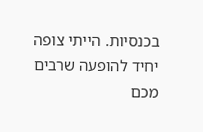בכנסיות. הייתי צופה יחיד להופעה שרבים מכם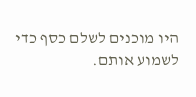היו מוכנים לשלם כסף כדי לשמוע אותם.